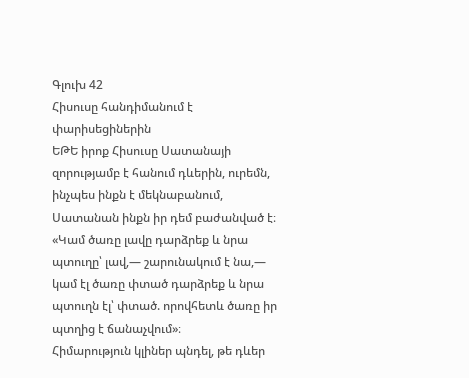Գլուխ 42
Հիսուսը հանդիմանում է փարիսեցիներին
ԵԹԵ իրոք Հիսուսը Սատանայի զորությամբ է հանում դևերին, ուրեմն, ինչպես ինքն է մեկնաբանում, Սատանան ինքն իր դեմ բաժանված է։ «Կամ ծառը լավը դարձրեք և նրա պտուղը՝ լավ,— շարունակում է նա,— կամ էլ ծառը փտած դարձրեք և նրա պտուղն էլ՝ փտած. որովհետև ծառը իր պտղից է ճանաչվում»։
Հիմարություն կլիներ պնդել, թե դևեր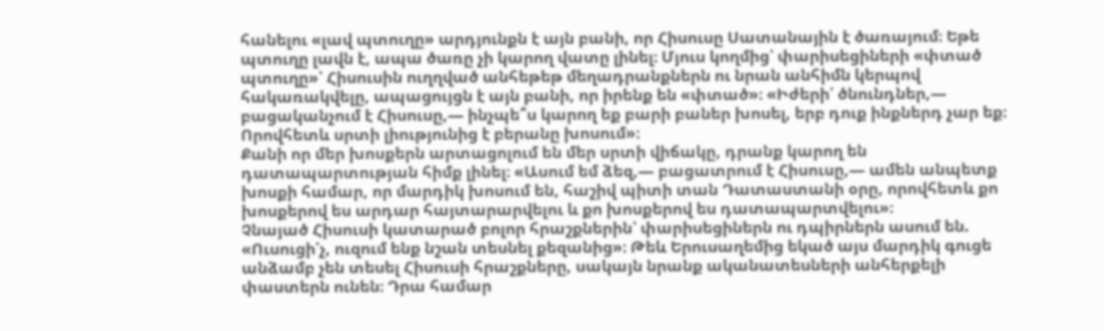հանելու «լավ պտուղը» արդյունքն է այն բանի, որ Հիսուսը Սատանային է ծառայում։ Եթե պտուղը լավն է, ապա ծառը չի կարող վատը լինել։ Մյուս կողմից՝ փարիսեցիների «փտած պտուղը»՝ Հիսուսին ուղղված անհեթեթ մեղադրանքներն ու նրան անհիմն կերպով հակառակվելը, ապացույցն է այն բանի, որ իրենք են «փտած»։ «Իժերի՛ ծնունդներ,— բացականչում է Հիսուսը,— ինչպե՞ս կարող եք բարի բաներ խոսել, երբ դուք ինքներդ չար եք։ Որովհետև սրտի լիությունից է բերանը խոսում»։
Քանի որ մեր խոսքերն արտացոլում են մեր սրտի վիճակը, դրանք կարող են դատապարտության հիմք լինել։ «Ասում եմ ձեզ,— բացատրում է Հիսուսը,— ամեն անպետք խոսքի համար, որ մարդիկ խոսում են, հաշիվ պիտի տան Դատաստանի օրը, որովհետև քո խոսքերով ես արդար հայտարարվելու և քո խոսքերով ես դատապարտվելու»։
Չնայած Հիսուսի կատարած բոլոր հրաշքներին՝ փարիսեցիներն ու դպիրներն ասում են. «Ուսուցի՛չ, ուզում ենք նշան տեսնել քեզանից»։ Թեև Երուսաղեմից եկած այս մարդիկ գուցե անձամբ չեն տեսել Հիսուսի հրաշքները, սակայն նրանք ականատեսների անհերքելի փաստերն ունեն։ Դրա համար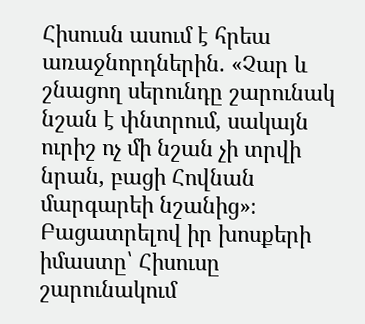Հիսուսն ասում է հրեա առաջնորդներին. «Չար և շնացող սերունդը շարունակ նշան է փնտրում, սակայն ուրիշ ոչ մի նշան չի տրվի նրան, բացի Հովնան մարգարեի նշանից»։
Բացատրելով իր խոսքերի իմաստը՝ Հիսուսը շարունակում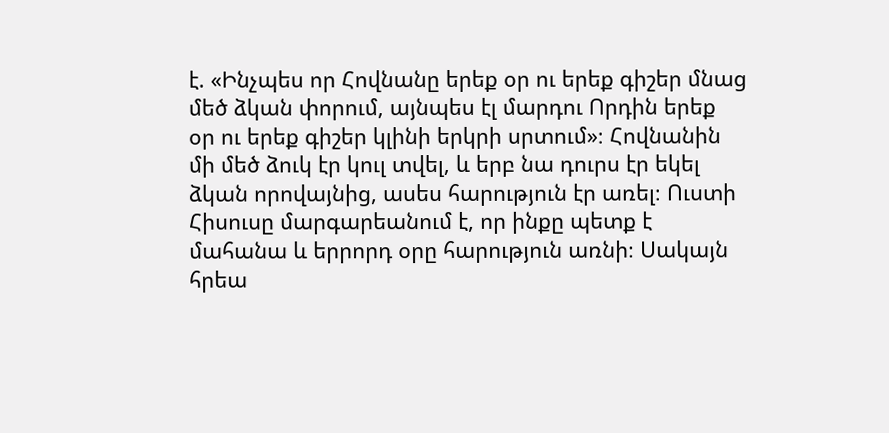է. «Ինչպես որ Հովնանը երեք օր ու երեք գիշեր մնաց մեծ ձկան փորում, այնպես էլ մարդու Որդին երեք օր ու երեք գիշեր կլինի երկրի սրտում»։ Հովնանին մի մեծ ձուկ էր կուլ տվել, և երբ նա դուրս էր եկել ձկան որովայնից, ասես հարություն էր առել։ Ուստի Հիսուսը մարգարեանում է, որ ինքը պետք է մահանա և երրորդ օրը հարություն առնի։ Սակայն հրեա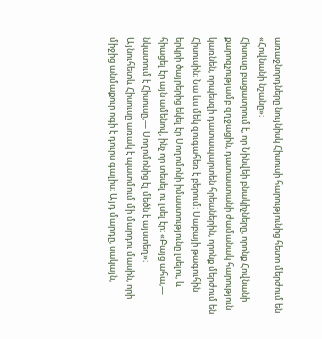առաջնորդները նույնիսկ Հիսուսի հարությունից հետո մերժում են «Հովնանի նշանը»։
Հիսուսը բացատրում է, որ Նինվեի բնակիչները, որոնք Հովնանի քարոզչությամբ զղջացին, դատաստանի ժամանակ հարություն կառնեն, որպեսզի դատապարտեն հրեաներին, որոնք մերժում են Հիսուսին։ Նա ևս մեկ զուգահեռ է բերում։ Սաբայի թագուհին երկրի ծայրերից եկել էր Սողոմոնի իմաստությունը լսելու, և հիացել էր այն ամենով, ինչ որ տեսել ու լսել էր։ «Բայց ահա,— նկատում է Հիսուսը,— Սողոմոնից էլ մեծն է այստեղ»։
Այնուհետև Հիսուսը առակ է պատմում մի մարդու մասին, որի միջից անմաքուր ոգի է դուրս գալիս։ Այդ մարդը, սակայն,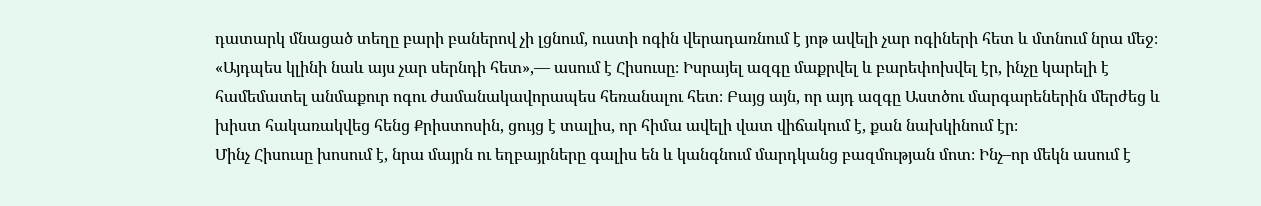դատարկ մնացած տեղը բարի բաներով չի լցնում, ուստի ոգին վերադառնում է յոթ ավելի չար ոգիների հետ և մտնում նրա մեջ։ «Այդպես կլինի նաև այս չար սերնդի հետ»,— ասում է Հիսուսը։ Իսրայել ազգը մաքրվել և բարեփոխվել էր, ինչը կարելի է համեմատել անմաքուր ոգու ժամանակավորապես հեռանալու հետ։ Բայց այն, որ այդ ազգը Աստծու մարգարեներին մերժեց և խիստ հակառակվեց հենց Քրիստոսին, ցույց է տալիս, որ հիմա ավելի վատ վիճակում է, քան նախկինում էր։
Մինչ Հիսուսը խոսում է, նրա մայրն ու եղբայրները գալիս են և կանգնում մարդկանց բազմության մոտ։ Ինչ–որ մեկն ասում է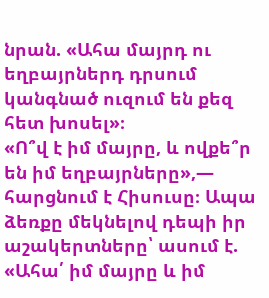նրան. «Ահա մայրդ ու եղբայրներդ դրսում կանգնած ուզում են քեզ հետ խոսել»։
«Ո՞վ է իմ մայրը, և ովքե՞ր են իմ եղբայրները»,— հարցնում է Հիսուսը։ Ապա ձեռքը մեկնելով դեպի իր աշակերտները՝ ասում է. «Ահա՛ իմ մայրը և իմ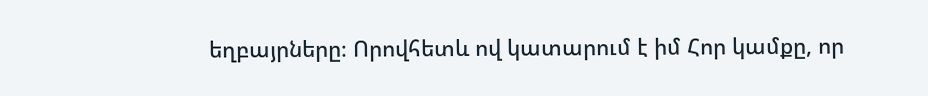եղբայրները։ Որովհետև ով կատարում է իմ Հոր կամքը, որ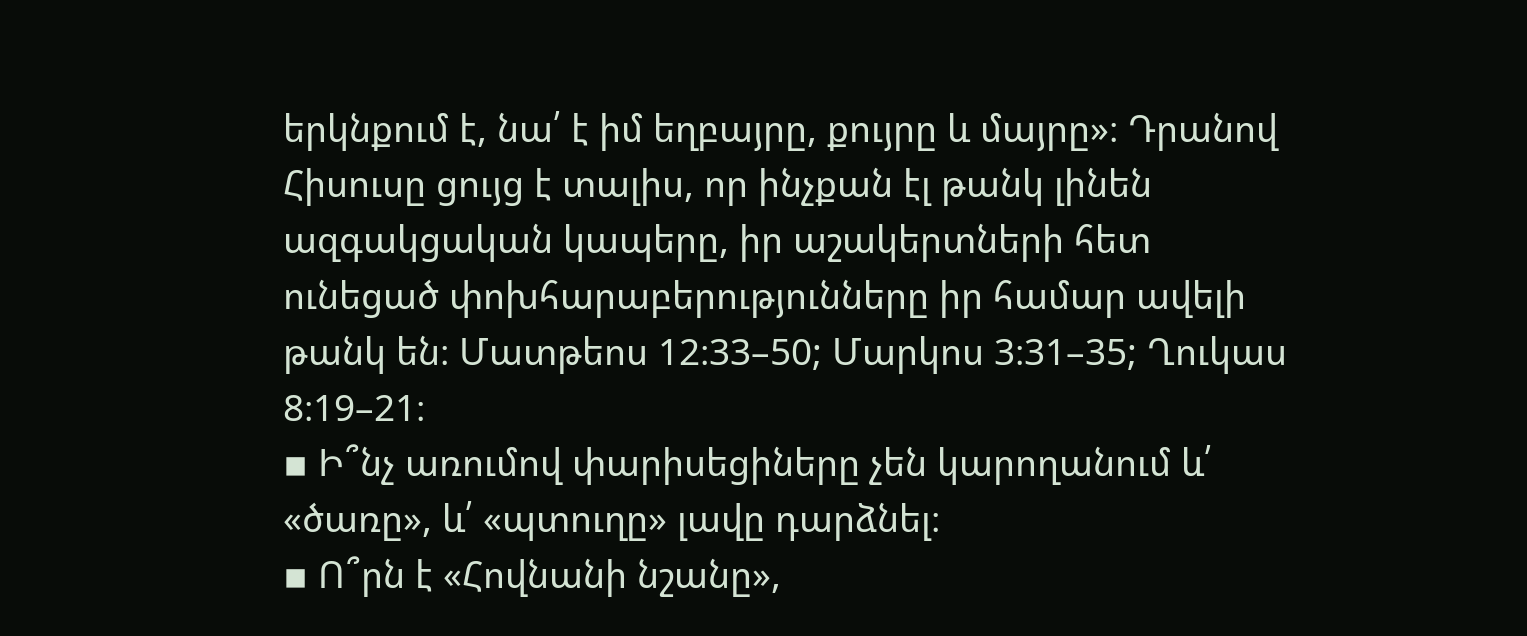երկնքում է, նա՛ է իմ եղբայրը, քույրը և մայրը»։ Դրանով Հիսուսը ցույց է տալիս, որ ինչքան էլ թանկ լինեն ազգակցական կապերը, իր աշակերտների հետ ունեցած փոխհարաբերությունները իր համար ավելի թանկ են։ Մատթեոս 12։33–50; Մարկոս 3։31–35; Ղուկաս 8։19–21։
▪ Ի՞նչ առումով փարիսեցիները չեն կարողանում և՛ «ծառը», և՛ «պտուղը» լավը դարձնել։
▪ Ո՞րն է «Հովնանի նշանը»,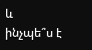և ինչպե՞ս է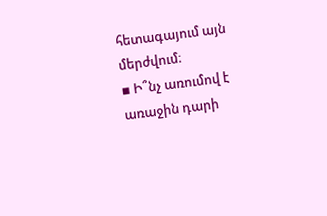հետագայում այն մերժվում։
▪ Ի՞նչ առումով է առաջին դարի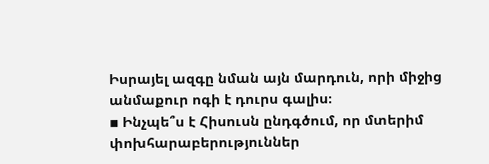Իսրայել ազգը նման այն մարդուն, որի միջից անմաքուր ոգի է դուրս գալիս։
▪ Ինչպե՞ս է Հիսուսն ընդգծում, որ մտերիմ փոխհարաբերություններ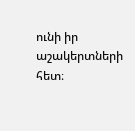ունի իր աշակերտների հետ։